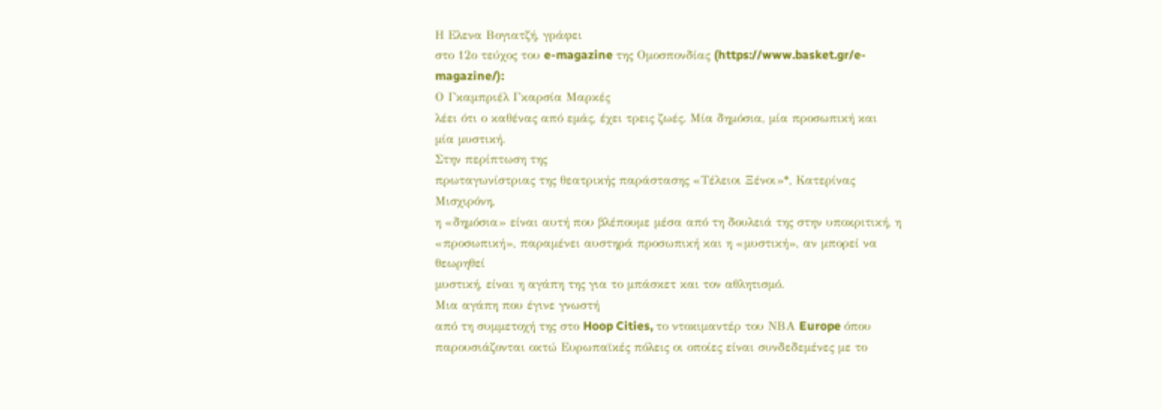Η Ελενα Βογιατζή, γράφει
στο 12ο τεύχος του e-magazine της Ομοσπονδίας (https://www.basket.gr/e-magazine/):
Ο Γκαμπριέλ Γκαρσία Μαρκές
λέει ότι ο καθένας από εμάς, έχει τρεις ζωές. Μία δημόσια, μία προσωπική και
μία μυστική.
Στην περίπτωση της
πρωταγωνίστριας της θεατρικής παράστασης «Τέλειοι Ξένοι»*, Κατερίνας Μισχιρόνη,
η «δημόσια» είναι αυτή που βλέπουμε μέσα από τη δουλειά της στην υποκριτική, η
«προσωπική», παραμένει αυστηρά προσωπική και η «μυστική», αν μπορεί να θεωρηθεί
μυστική, είναι η αγάπη της για το μπάσκετ και τον αθλητισμό.
Μια αγάπη που έγινε γνωστή
από τη συμμετοχή της στο Hoop Cities, το ντοκιμαντέρ του ΝΒΑ Europe όπου
παρουσιάζονται οκτώ Ευρωπαϊκές πόλεις οι οποίες είναι συνδεδεμένες με το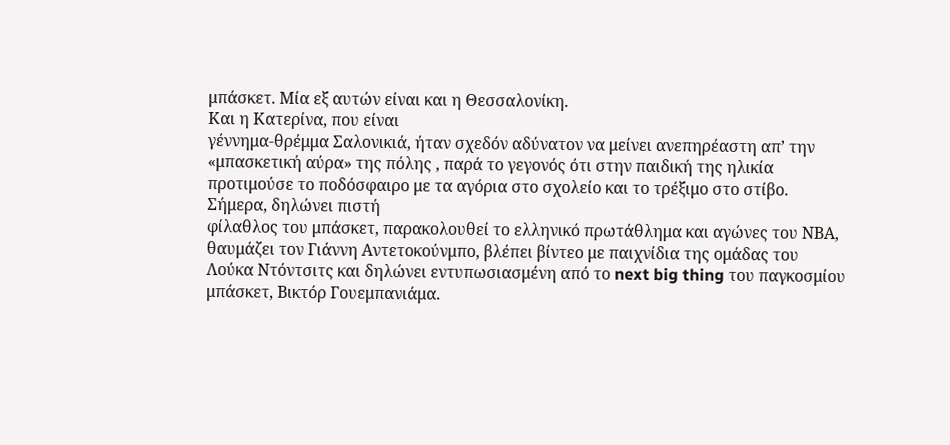μπάσκετ. Μία εξ αυτών είναι και η Θεσσαλονίκη.
Και η Κατερίνα, που είναι
γέννημα-θρέμμα Σαλονικιά, ήταν σχεδόν αδύνατον να μείνει ανεπηρέαστη απ’ την
«μπασκετική αύρα» της πόλης , παρά το γεγονός ότι στην παιδική της ηλικία
προτιμούσε το ποδόσφαιρο με τα αγόρια στο σχολείο και το τρέξιμο στο στίβο.
Σήμερα, δηλώνει πιστή
φίλαθλος του μπάσκετ, παρακολουθεί το ελληνικό πρωτάθλημα και αγώνες του ΝΒΑ,
θαυμάζει τον Γιάννη Αντετοκούνμπο, βλέπει βίντεο με παιχνίδια της ομάδας του
Λούκα Ντόντσιτς και δηλώνει εντυπωσιασμένη από το next big thing του παγκοσμίου
μπάσκετ, Βικτόρ Γουεμπανιάμα.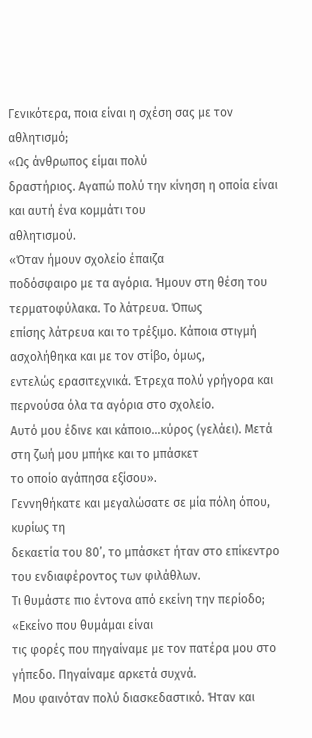Γενικότερα, ποια είναι η σχέση σας με τον αθλητισμό;
«Ως άνθρωπος είμαι πολύ
δραστήριος. Αγαπώ πολύ την κίνηση η οποία είναι και αυτή ένα κομμάτι του
αθλητισμού.
«Όταν ήμουν σχολείο έπαιζα
ποδόσφαιρο με τα αγόρια. Ήμουν στη θέση του τερματοφύλακα. Το λάτρευα. Όπως
επίσης λάτρευα και το τρέξιμο. Κάποια στιγμή ασχολήθηκα και με τον στίβο, όμως,
εντελώς ερασιτεχνικά. Έτρεχα πολύ γρήγορα και περνούσα όλα τα αγόρια στο σχολείο.
Αυτό μου έδινε και κάποιο…κύρος (γελάει). Μετά στη ζωή μου μπήκε και το μπάσκετ
το οποίο αγάπησα εξίσου».
Γεννηθήκατε και μεγαλώσατε σε μία πόλη όπου, κυρίως τη
δεκαετία του 80’, το μπάσκετ ήταν στο επίκεντρο του ενδιαφέροντος των φιλάθλων.
Τι θυμάστε πιο έντονα από εκείνη την περίοδο;
«Εκείνο που θυμάμαι είναι
τις φορές που πηγαίναμε με τον πατέρα μου στο γήπεδο. Πηγαίναμε αρκετά συχνά.
Μου φαινόταν πολύ διασκεδαστικό. Ήταν και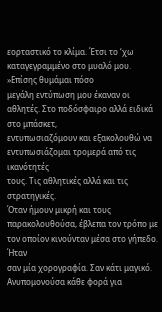εορταστικό το κλίμα. Έτσι το ‘χω
καταγεγραμμένο στο μυαλό μου.
»Επίσης θυμάμαι πόσο
μεγάλη εντύπωση μου έκαναν οι αθλητές. Στο ποδόσφαιρο αλλά ειδικά στο μπάσκετ,
εντυπωσιαζόμουν και εξακολουθώ να εντυπωσιάζομαι τρομερά από τις ικανότητές
τους. Τις αθλητικές αλλά και τις στρατηγικές.
Όταν ήμουν μικρή και τους
παρακολουθούσα, έβλεπα τον τρόπο με τον οποίον κινούνταν μέσα στο γήπεδο. Ήταν
σαν μία χορογραφία. Σαν κάτι μαγικό.
Ανυπομονούσα κάθε φορά για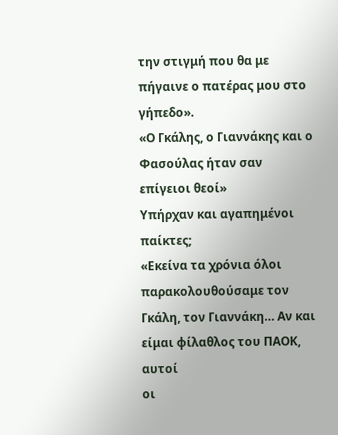την στιγμή που θα με πήγαινε ο πατέρας μου στο γήπεδο».
«Ο Γκάλης, ο Γιαννάκης και ο Φασούλας ήταν σαν
επίγειοι θεοί»
Υπήρχαν και αγαπημένοι παίκτες;
«Εκείνα τα χρόνια όλοι
παρακολουθούσαμε τον Γκάλη, τον Γιαννάκη… Αν και είμαι φίλαθλος του ΠΑΟΚ, αυτοί
οι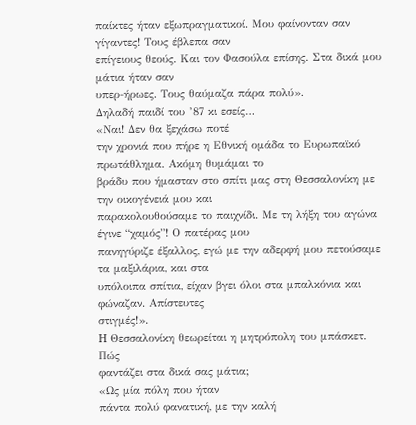παίκτες ήταν εξωπραγματικοί. Μου φαίνονταν σαν γίγαντες! Τους έβλεπα σαν
επίγειους θεούς. Και τον Φασούλα επίσης. Στα δικά μου μάτια ήταν σαν
υπερ-ήρωες. Τους θαύμαζα πάρα πολύ».
Δηλαδή παιδί του ’87 κι εσείς…
«Ναι! Δεν θα ξεχάσω ποτέ
την χρονιά που πήρε η Εθνική ομάδα το Ευρωπαϊκό πρωτάθλημα. Ακόμη θυμάμαι το
βράδυ που ήμασταν στο σπίτι μας στη Θεσσαλονίκη με την οικογένειά μου και
παρακολουθούσαμε το παιχνίδι. Με τη λήξη του αγώνα έγινε “χαμός”! Ο πατέρας μου
πανηγύριζε έξαλλος, εγώ με την αδερφή μου πετούσαμε τα μαξιλάρια, και στα
υπόλοιπα σπίτια, είχαν βγει όλοι στα μπαλκόνια και φώναζαν. Απίστευτες
στιγμές!».
H Θεσσαλονίκη θεωρείται η μητρόπολη του μπάσκετ. Πώς
φαντάζει στα δικά σας μάτια;
«Ως μία πόλη που ήταν
πάντα πολύ φανατική, με την καλή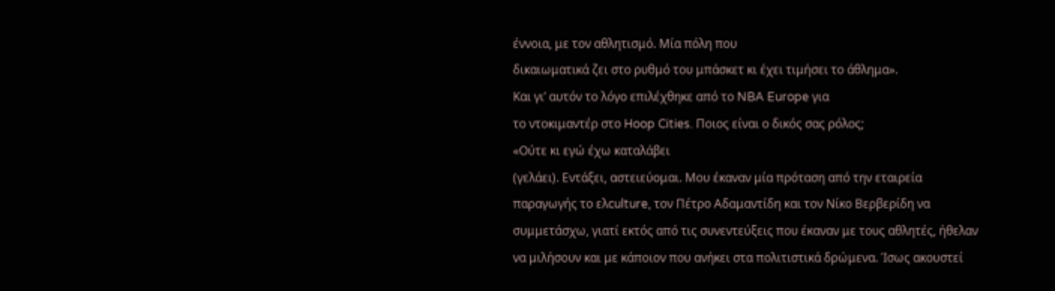έννοια, με τον αθλητισμό. Μία πόλη που
δικαιωματικά ζει στο ρυθμό του μπάσκετ κι έχει τιμήσει το άθλημα».
Και γι’ αυτόν το λόγο επιλέχθηκε από το NBA Europe για
το ντοκιμαντέρ στο Hoop Cities. Ποιος είναι ο δικός σας ρόλος;
«Ούτε κι εγώ έχω καταλάβει
(γελάει). Εντάξει, αστειεύομαι. Μου έκαναν μία πρόταση από την εταιρεία
παραγωγής το ελculture, τον Πέτρο Αδαμαντίδη και τον Νίκο Βερβερίδη να
συμμετάσχω, γιατί εκτός από τις συνεντεύξεις που έκαναν με τους αθλητές, ήθελαν
να μιλήσουν και με κάποιον που ανήκει στα πολιτιστικά δρώμενα. Ίσως ακουστεί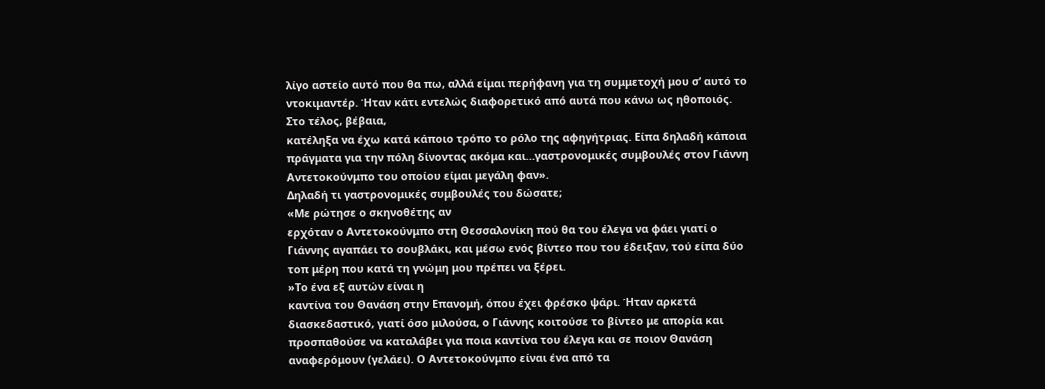λίγο αστείο αυτό που θα πω, αλλά είμαι περήφανη για τη συμμετοχή μου σ’ αυτό το
ντοκιμαντέρ. Ήταν κάτι εντελώς διαφορετικό από αυτά που κάνω ως ηθοποιός.
Στο τέλος, βέβαια,
κατέληξα να έχω κατά κάποιο τρόπο το ρόλο της αφηγήτριας. Είπα δηλαδή κάποια
πράγματα για την πόλη δίνοντας ακόμα και…γαστρονομικές συμβουλές στον Γιάννη
Αντετοκούνμπο του οποίου είμαι μεγάλη φαν».
Δηλαδή τι γαστρονομικές συμβουλές του δώσατε;
«Με ρώτησε ο σκηνοθέτης αν
ερχόταν ο Αντετοκούνμπο στη Θεσσαλονίκη πού θα του έλεγα να φάει γιατί ο
Γιάννης αγαπάει το σουβλάκι, και μέσω ενός βίντεο που του έδειξαν, τού είπα δύο
τοπ μέρη που κατά τη γνώμη μου πρέπει να ξέρει.
»Το ένα εξ αυτών είναι η
καντίνα του Θανάση στην Επανομή, όπου έχει φρέσκο ψάρι. Ήταν αρκετά
διασκεδαστικό, γιατί όσο μιλούσα, ο Γιάννης κοιτούσε το βίντεο με απορία και
προσπαθούσε να καταλάβει για ποια καντίνα του έλεγα και σε ποιον Θανάση
αναφερόμουν (γελάει). Ο Αντετοκούνμπο είναι ένα από τα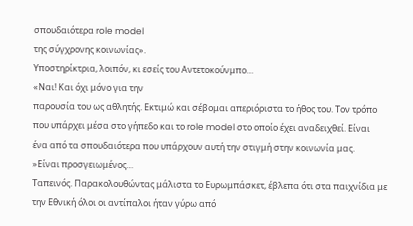σπουδαιότερα role model
της σύγχρονης κοινωνίας».
Υποστηρίκτρια, λοιπόν, κι εσείς του Αντετοκούνμπο…
«Ναι! Και όχι μόνο για την
παρουσία του ως αθλητής. Εκτιμώ και σέβομαι απεριόριστα το ήθος του. Τον τρόπο
που υπάρχει μέσα στο γήπεδο και το role model στο οποίο έχει αναδειχθεί. Είναι
ένα από τα σπουδαιότερα που υπάρχουν αυτή την στιγμή στην κοινωνία μας.
»Είναι προσγειωμένος…
Ταπεινός. Παρακολουθώντας μάλιστα το Ευρωμπάσκετ, έβλεπα ότι στα παιχνίδια με
την Εθνική όλοι οι αντίπαλοι ήταν γύρω από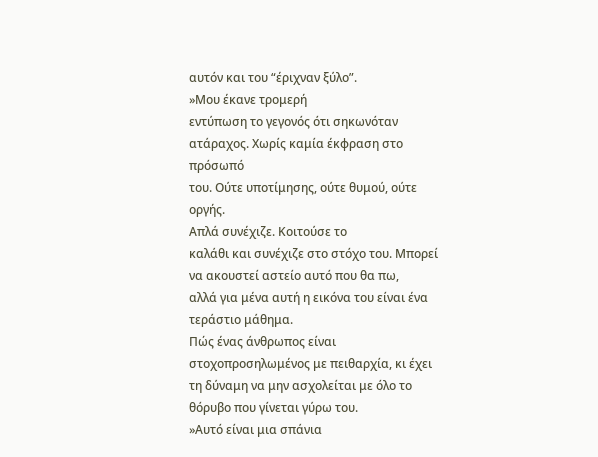αυτόν και του “έριχναν ξύλο”.
»Μου έκανε τρομερή
εντύπωση το γεγονός ότι σηκωνόταν ατάραχος. Χωρίς καμία έκφραση στο πρόσωπό
του. Ούτε υποτίμησης, ούτε θυμού, ούτε οργής.
Απλά συνέχιζε. Κοιτούσε το
καλάθι και συνέχιζε στο στόχο του. Μπορεί να ακουστεί αστείο αυτό που θα πω,
αλλά για μένα αυτή η εικόνα του είναι ένα τεράστιο μάθημα.
Πώς ένας άνθρωπος είναι
στοχοπροσηλωμένος με πειθαρχία, κι έχει τη δύναμη να μην ασχολείται με όλο το
θόρυβο που γίνεται γύρω του.
»Αυτό είναι μια σπάνια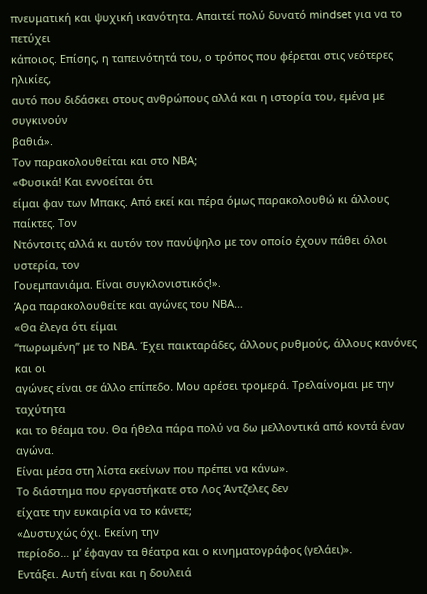πνευματική και ψυχική ικανότητα. Απαιτεί πολύ δυνατό mindset για να το πετύχει
κάποιος. Επίσης, η ταπεινότητά του, ο τρόπος που φέρεται στις νεότερες ηλικίες,
αυτό που διδάσκει στους ανθρώπους αλλά και η ιστορία του, εμένα με συγκινούν
βαθιά».
Τον παρακολουθείται και στο ΝΒΑ;
«Φυσικά! Και εννοείται ότι
είμαι φαν των Μπακς. Από εκεί και πέρα όμως παρακολουθώ κι άλλους παίκτες. Τον
Ντόντσιτς αλλά κι αυτόν τον πανύψηλο με τον οποίο έχουν πάθει όλοι υστερία, τον
Γουεμπανιάμα. Είναι συγκλονιστικός!».
Άρα παρακολουθείτε και αγώνες του ΝΒΑ…
«Θα έλεγα ότι είμαι
“πωρωμένη” με το ΝΒΑ. Έχει παικταράδες, άλλους ρυθμούς, άλλους κανόνες και οι
αγώνες είναι σε άλλο επίπεδο. Μου αρέσει τρομερά. Τρελαίνομαι με την ταχύτητα
και το θέαμα του. Θα ήθελα πάρα πολύ να δω μελλοντικά από κοντά έναν αγώνα.
Είναι μέσα στη λίστα εκείνων που πρέπει να κάνω».
Το διάστημα που εργαστήκατε στο Λος Άντζελες δεν
είχατε την ευκαιρία να το κάνετε;
«Δυστυχώς όχι. Εκείνη την
περίοδο… μ’ έφαγαν τα θέατρα και ο κινηματογράφος (γελάει)».
Εντάξει. Αυτή είναι και η δουλειά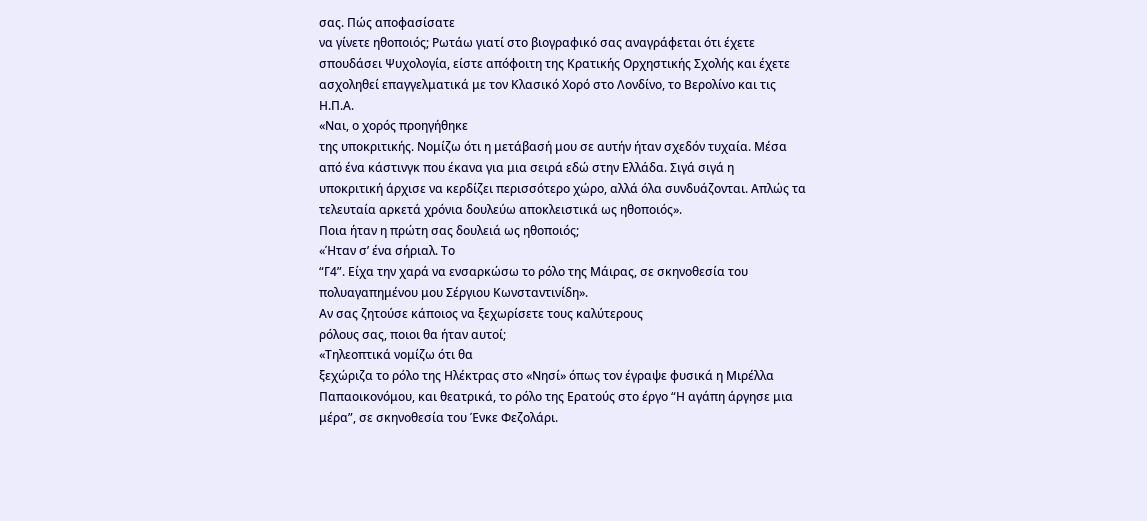σας. Πώς αποφασίσατε
να γίνετε ηθοποιός; Ρωτάω γιατί στο βιογραφικό σας αναγράφεται ότι έχετε
σπουδάσει Ψυχολογία, είστε απόφοιτη της Κρατικής Ορχηστικής Σχολής και έχετε
ασχοληθεί επαγγελματικά με τον Κλασικό Χορό στο Λονδίνο, το Βερολίνο και τις
Η.Π.Α.
«Ναι, ο χορός προηγήθηκε
της υποκριτικής. Νομίζω ότι η μετάβασή μου σε αυτήν ήταν σχεδόν τυχαία. Μέσα
από ένα κάστινγκ που έκανα για μια σειρά εδώ στην Ελλάδα. Σιγά σιγά η
υποκριτική άρχισε να κερδίζει περισσότερο χώρο, αλλά όλα συνδυάζονται. Απλώς τα
τελευταία αρκετά χρόνια δουλεύω αποκλειστικά ως ηθοποιός».
Ποια ήταν η πρώτη σας δουλειά ως ηθοποιός;
«Ήταν σ’ ένα σήριαλ. Το
“Γ4”. Είχα την χαρά να ενσαρκώσω το ρόλο της Μάιρας, σε σκηνοθεσία του
πολυαγαπημένου μου Σέργιου Κωνσταντινίδη».
Αν σας ζητούσε κάποιος να ξεχωρίσετε τους καλύτερους
ρόλους σας, ποιοι θα ήταν αυτοί;
«Τηλεοπτικά νομίζω ότι θα
ξεχώριζα το ρόλο της Ηλέκτρας στο «Νησί» όπως τον έγραψε φυσικά η Μιρέλλα
Παπαοικονόμου, και θεατρικά, το ρόλο της Ερατούς στο έργο “Η αγάπη άργησε μια
μέρα”, σε σκηνοθεσία του Ένκε Φεζολάρι.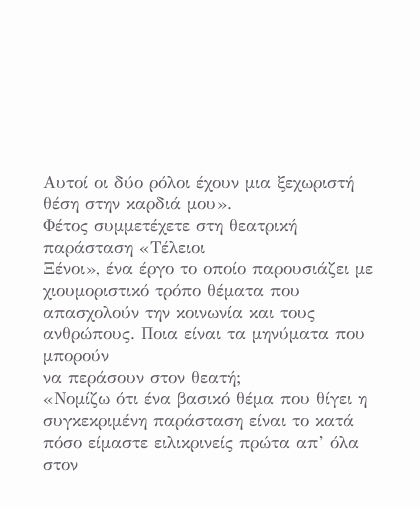Αυτοί οι δύο ρόλοι έχουν μια ξεχωριστή
θέση στην καρδιά μου».
Φέτος συμμετέχετε στη θεατρική παράσταση «Τέλειοι
Ξένοι», ένα έργο το οποίο παρουσιάζει με χιουμοριστικό τρόπο θέματα που
απασχολούν την κοινωνία και τους ανθρώπους. Ποια είναι τα μηνύματα που μπορούν
να περάσουν στον θεατή;
«Νομίζω ότι ένα βασικό θέμα που θίγει η συγκεκριμένη παράσταση είναι το κατά πόσο είμαστε ειλικρινείς πρώτα απ’ όλα στον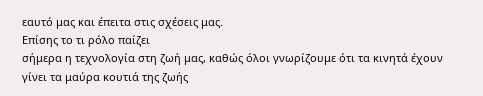εαυτό μας και έπειτα στις σχέσεις μας.
Επίσης το τι ρόλο παίζει
σήμερα η τεχνολογία στη ζωή μας, καθώς όλοι γνωρίζουμε ότι τα κινητά έχουν
γίνει τα μαύρα κουτιά της ζωής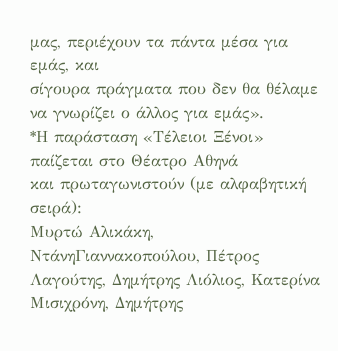μας, περιέχουν τα πάντα μέσα για εμάς, και
σίγουρα πράγματα που δεν θα θέλαμε να γνωρίζει ο άλλος για εμάς».
*Η παράσταση «Τέλειοι Ξένοι» παίζεται στο Θέατρο Αθηνά
και πρωταγωνιστούν (με αλφαβητική σειρά):
Μυρτώ Αλικάκη, ΝτάνηΓιαννακοπούλου, Πέτρος Λαγούτης, Δημήτρης Λιόλιος, Κατερίνα Μισιχρόνη, Δημήτρης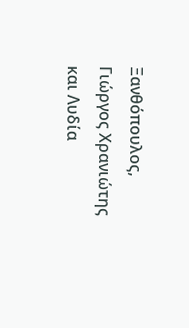Ξανθόπουλος, Γιώργος Χρανιώτης και Λυδία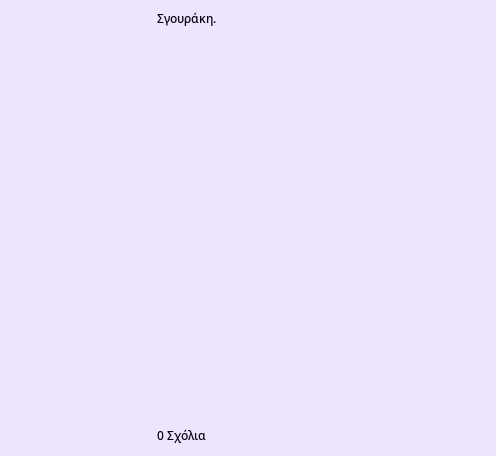Σγουράκη.

















0 Σχόλια